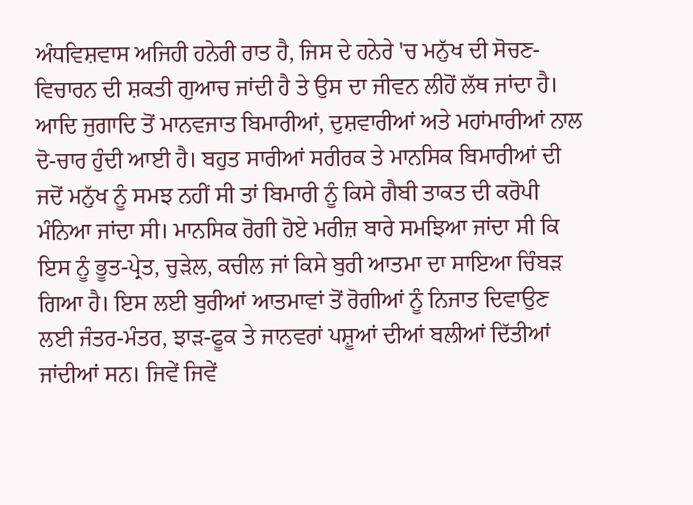ਅੰਧਵਿਸ਼ਵਾਸ ਅਜਿਹੀ ਹਨੇਰੀ ਰਾਤ ਹੈ, ਜਿਸ ਦੇ ਹਨੇਰੇ 'ਚ ਮਨੁੱਖ ਦੀ ਸੋਚਣ-ਵਿਚਾਰਨ ਦੀ ਸ਼ਕਤੀ ਗੁਆਚ ਜਾਂਦੀ ਹੈ ਤੇ ਉਸ ਦਾ ਜੀਵਨ ਲੀਹੋਂ ਲੱਥ ਜਾਂਦਾ ਹੈ।
ਆਦਿ ਜੁਗਾਦਿ ਤੋਂ ਮਾਨਵਜਾਤ ਬਿਮਾਰੀਆਂ, ਦੁਸ਼ਵਾਰੀਆਂ ਅਤੇ ਮਹਾਂਮਾਰੀਆਂ ਨਾਲ ਦੋ-ਚਾਰ ਹੁੰਦੀ ਆਈ ਹੈ। ਬਹੁਤ ਸਾਰੀਆਂ ਸਰੀਰਕ ਤੇ ਮਾਨਸਿਕ ਬਿਮਾਰੀਆਂ ਦੀ ਜਦੋਂ ਮਨੁੱਖ ਨੂੰ ਸਮਝ ਨਹੀਂ ਸੀ ਤਾਂ ਬਿਮਾਰੀ ਨੂੰ ਕਿਸੇ ਗੈਬੀ ਤਾਕਤ ਦੀ ਕਰੋਪੀ ਮੰਨਿਆ ਜਾਂਦਾ ਸੀ। ਮਾਨਸਿਕ ਰੋਗੀ ਹੋਏ ਮਰੀਜ਼ ਬਾਰੇ ਸਮਝਿਆ ਜਾਂਦਾ ਸੀ ਕਿ ਇਸ ਨੂੰ ਭੂਤ-ਪ੍ਰੇਤ, ਚੁੜੇਲ, ਕਚੀਲ ਜਾਂ ਕਿਸੇ ਬੁਰੀ ਆਤਮਾ ਦਾ ਸਾਇਆ ਚਿੰਬੜ ਗਿਆ ਹੈ। ਇਸ ਲਈ ਬੁਰੀਆਂ ਆਤਮਾਵਾਂ ਤੋਂ ਰੋਗੀਆਂ ਨੂੰ ਨਿਜਾਤ ਦਿਵਾਉਣ ਲਈ ਜੰਤਰ-ਮੰਤਰ, ਝਾੜ-ਫੂਕ ਤੇ ਜਾਨਵਰਾਂ ਪਸ਼ੂਆਂ ਦੀਆਂ ਬਲੀਆਂ ਦਿੱਤੀਆਂ ਜਾਂਦੀਆਂ ਸਨ। ਜਿਵੇਂ ਜਿਵੇਂ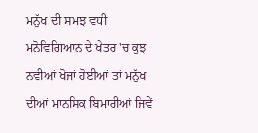ਮਨੁੱਖ ਦੀ ਸਮਝ ਵਧੀ ਮਨੋਵਿਗਿਆਨ ਦੇ ਖੇਤਰ 'ਚ ਕੁਝ ਨਵੀਆਂ ਖੋਜਾਂ ਹੋਈਆਂ ਤਾਂ ਮਨੁੱਖ ਦੀਆਂ ਮਾਨਸਿਕ ਬਿਮਾਰੀਆਂ ਜਿਵੇਂ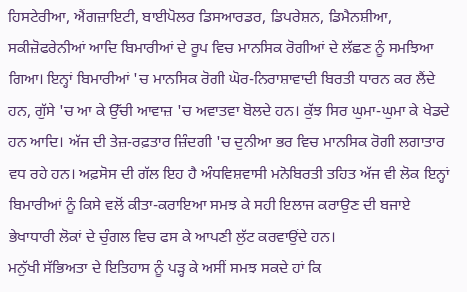ਹਿਸਟੇਰੀਆ, ਐਂਗਜ਼ਾਇਟੀ, ਬਾਈਪੋਲਰ ਡਿਸਆਰਡਰ, ਡਿਪਰੇਸ਼ਨ, ਡਿਮੈਨਸ਼ੀਆ, ਸਕੀਜ਼ੋਫਰੇਨੀਆਂ ਆਦਿ ਬਿਮਾਰੀਆਂ ਦੇ ਰੂਪ ਵਿਚ ਮਾਨਸਿਕ ਰੋਗੀਆਂ ਦੇ ਲੱਛਣ ਨੂੰ ਸਮਝਿਆ ਗਿਆ। ਇਨ੍ਹਾਂ ਬਿਮਾਰੀਆਂ 'ਚ ਮਾਨਸਿਕ ਰੋਗੀ ਘੋਰ-ਨਿਰਾਸ਼ਾਵਾਦੀ ਬਿਰਤੀ ਧਾਰਨ ਕਰ ਲੈਂਦੇ ਹਨ, ਗੁੱਸੇ 'ਚ ਆ ਕੇ ਉੱਚੀ ਆਵਾਜ਼ 'ਚ ਅਵਾਤਵਾ ਬੋਲਦੇ ਹਨ। ਕੁੱਝ ਸਿਰ ਘੁਮਾ-ਘੁਮਾ ਕੇ ਖੇਡਦੇ ਹਨ ਆਦਿ। ਅੱਜ ਦੀ ਤੇਜ਼-ਰਫ਼ਤਾਰ ਜ਼ਿੰਦਗੀ 'ਚ ਦੁਨੀਆ ਭਰ ਵਿਚ ਮਾਨਸਿਕ ਰੋਗੀ ਲਗਾਤਾਰ ਵਧ ਰਹੇ ਹਨ। ਅਫ਼ਸੋਸ ਦੀ ਗੱਲ ਇਹ ਹੈ ਅੰਧਵਿਸ਼ਵਾਸੀ ਮਨੋਬਿਰਤੀ ਤਹਿਤ ਅੱਜ ਵੀ ਲੋਕ ਇਨ੍ਹਾਂ ਬਿਮਾਰੀਆਂ ਨੂੰ ਕਿਸੇ ਵਲੋਂ ਕੀਤਾ-ਕਰਾਇਆ ਸਮਝ ਕੇ ਸਹੀ ਇਲਾਜ ਕਰਾਉਣ ਦੀ ਬਜਾਏ ਭੇਖਾਧਾਰੀ ਲੋਕਾਂ ਦੇ ਚੁੰਗਲ ਵਿਚ ਫਸ ਕੇ ਆਪਣੀ ਲੁੱਟ ਕਰਵਾਉਂਦੇ ਹਨ।
ਮਨੁੱਖੀ ਸੱਭਿਅਤਾ ਦੇ ਇਤਿਹਾਸ ਨੂੰ ਪੜ੍ਹ ਕੇ ਅਸੀਂ ਸਮਝ ਸਕਦੇ ਹਾਂ ਕਿ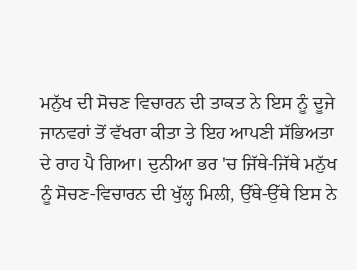ਮਨੁੱਖ ਦੀ ਸੋਚਣ ਵਿਚਾਰਨ ਦੀ ਤਾਕਤ ਨੇ ਇਸ ਨੂੰ ਦੂਜੇ ਜਾਨਵਰਾਂ ਤੋਂ ਵੱਖਰਾ ਕੀਤਾ ਤੇ ਇਹ ਆਪਣੀ ਸੱਭਿਅਤਾ ਦੇ ਰਾਹ ਪੈ ਗਿਆ। ਦੁਨੀਆ ਭਰ 'ਚ ਜਿੱਥੇ-ਜਿੱਥੇ ਮਨੁੱਖ ਨੂੰ ਸੋਚਣ-ਵਿਚਾਰਨ ਦੀ ਖੁੱਲ੍ਹ ਮਿਲੀ, ਉੱਥੇ-ਉੱਥੇ ਇਸ ਨੇ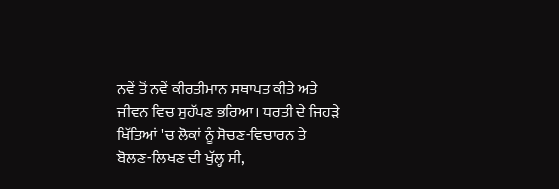ਨਵੇਂ ਤੋਂ ਨਵੇਂ ਕੀਰਤੀਮਾਨ ਸਥਾਪਤ ਕੀਤੇ ਅਤੇ ਜੀਵਨ ਵਿਚ ਸੁਹੱਪਣ ਭਰਿਆ। ਧਰਤੀ ਦੇ ਜਿਹੜੇ ਖਿੱਤਿਆਂ 'ਚ ਲੋਕਾਂ ਨੂੰ ਸੋਚਣ-ਵਿਚਾਰਨ ਤੇ ਬੋਲਣ-ਲਿਖਣ ਦੀ ਖੁੱਲ੍ਹ ਸੀ,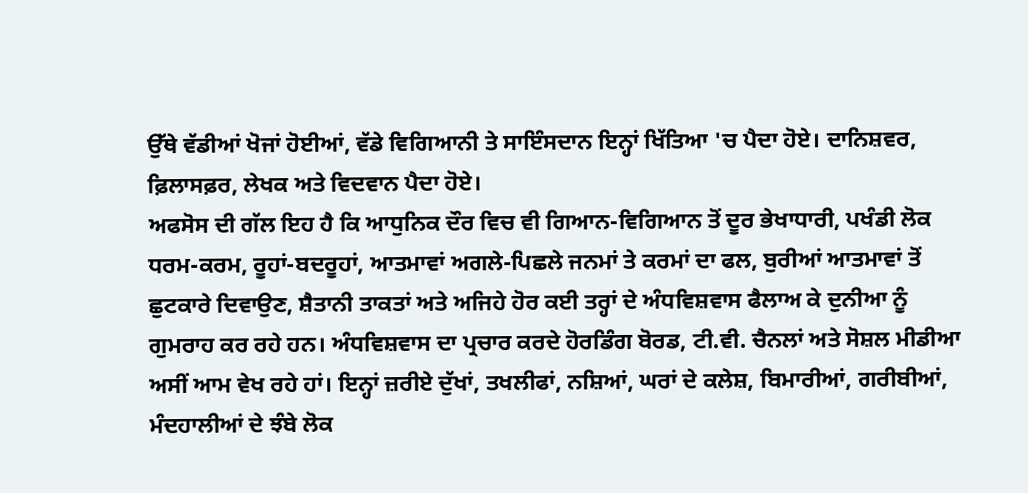ਉੱਥੇ ਵੱਡੀਆਂ ਖੋਜਾਂ ਹੋਈਆਂ, ਵੱਡੇ ਵਿਗਿਆਨੀ ਤੇ ਸਾਇੰਸਦਾਨ ਇਨ੍ਹਾਂ ਖਿੱਤਿਆ 'ਚ ਪੈਦਾ ਹੋਏ। ਦਾਨਿਸ਼ਵਰ, ਫ਼ਿਲਾਸਫ਼ਰ, ਲੇਖਕ ਅਤੇ ਵਿਦਵਾਨ ਪੈਦਾ ਹੋਏ।
ਅਫਸੋਸ ਦੀ ਗੱਲ ਇਹ ਹੈ ਕਿ ਆਧੁਨਿਕ ਦੌਰ ਵਿਚ ਵੀ ਗਿਆਨ-ਵਿਗਿਆਨ ਤੋਂ ਦੂਰ ਭੇਖਾਧਾਰੀ, ਪਖੰਡੀ ਲੋਕ ਧਰਮ-ਕਰਮ, ਰੂਹਾਂ-ਬਦਰੂਹਾਂ, ਆਤਮਾਵਾਂ ਅਗਲੇ-ਪਿਛਲੇ ਜਨਮਾਂ ਤੇ ਕਰਮਾਂ ਦਾ ਫਲ, ਬੁਰੀਆਂ ਆਤਮਾਵਾਂ ਤੋਂ ਛੁਟਕਾਰੇ ਦਿਵਾਉਣ, ਸ਼ੈਤਾਨੀ ਤਾਕਤਾਂ ਅਤੇ ਅਜਿਹੇ ਹੋਰ ਕਈ ਤਰ੍ਹਾਂ ਦੇ ਅੰਧਵਿਸ਼ਵਾਸ ਫੈਲਾਅ ਕੇ ਦੁਨੀਆ ਨੂੰ ਗੁਮਰਾਹ ਕਰ ਰਹੇ ਹਨ। ਅੰਧਵਿਸ਼ਵਾਸ ਦਾ ਪ੍ਰਚਾਰ ਕਰਦੇ ਹੋਰਡਿੰਗ ਬੋਰਡ, ਟੀ.ਵੀ. ਚੈਨਲਾਂ ਅਤੇ ਸੋਸ਼ਲ ਮੀਡੀਆ ਅਸੀਂ ਆਮ ਵੇਖ ਰਹੇ ਹਾਂ। ਇਨ੍ਹਾਂ ਜ਼ਰੀਏ ਦੁੱਖਾਂ, ਤਖਲੀਫਾਂ, ਨਸ਼ਿਆਂ, ਘਰਾਂ ਦੇ ਕਲੇਸ਼, ਬਿਮਾਰੀਆਂ, ਗਰੀਬੀਆਂ, ਮੰਦਹਾਲੀਆਂ ਦੇ ਝੰਬੇ ਲੋਕ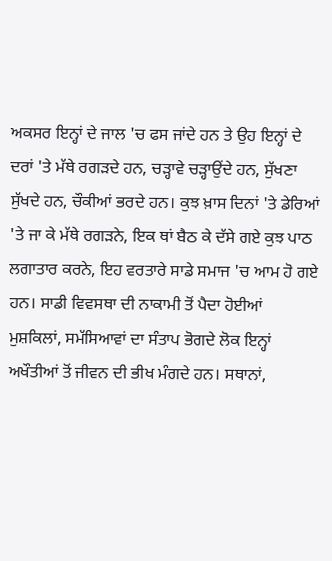ਅਕਸਰ ਇਨ੍ਹਾਂ ਦੇ ਜਾਲ 'ਚ ਫਸ ਜਾਂਦੇ ਹਨ ਤੇ ਉਹ ਇਨ੍ਹਾਂ ਦੇ ਦਰਾਂ 'ਤੇ ਮੱਥੇ ਰਗੜਦੇ ਹਨ, ਚੜ੍ਹਾਵੇ ਚੜ੍ਹਾਉਂਦੇ ਹਨ, ਸੁੱਖਣਾ ਸੁੱਖਦੇ ਹਨ, ਚੌਕੀਆਂ ਭਰਦੇ ਹਨ। ਕੁਝ ਖ਼ਾਸ ਦਿਨਾਂ 'ਤੇ ਡੇਰਿਆਂ 'ਤੇ ਜਾ ਕੇ ਮੱਥੇ ਰਗੜਨੇ, ਇਕ ਥਾਂ ਬੈਠ ਕੇ ਦੱਸੇ ਗਏ ਕੁਝ ਪਾਠ ਲਗਾਤਾਰ ਕਰਨੇ, ਇਹ ਵਰਤਾਰੇ ਸਾਡੇ ਸਮਾਜ 'ਚ ਆਮ ਹੋ ਗਏ ਹਨ। ਸਾਡੀ ਵਿਵਸਥਾ ਦੀ ਨਾਕਾਮੀ ਤੋਂ ਪੈਦਾ ਹੋਈਆਂ ਮੁਸ਼ਕਿਲਾਂ, ਸਮੱਸਿਆਵਾਂ ਦਾ ਸੰਤਾਪ ਭੋਗਦੇ ਲੋਕ ਇਨ੍ਹਾਂ ਅਖੌਤੀਆਂ ਤੋਂ ਜੀਵਨ ਦੀ ਭੀਖ ਮੰਗਦੇ ਹਨ। ਸਥਾਨਾਂ,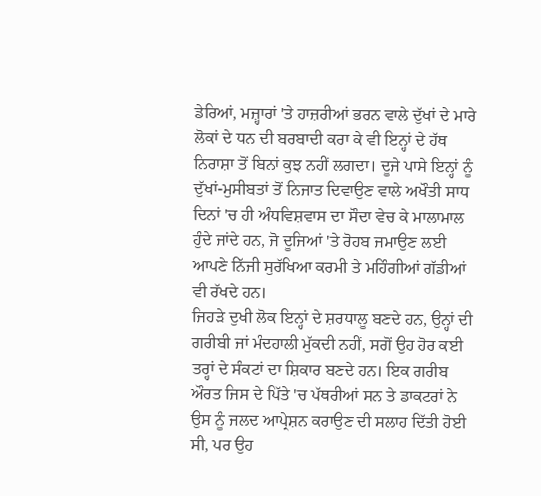ਡੇਰਿਆਂ, ਮਜ਼੍ਹਾਰਾਂ 'ਤੇ ਹਾਜ਼ਰੀਆਂ ਭਰਨ ਵਾਲੇ ਦੁੱਖਾਂ ਦੇ ਮਾਰੇ ਲੋਕਾਂ ਦੇ ਧਨ ਦੀ ਬਰਬਾਦੀ ਕਰਾ ਕੇ ਵੀ ਇਨ੍ਹਾਂ ਦੇ ਹੱਥ ਨਿਰਾਸ਼ਾ ਤੋਂ ਬਿਨਾਂ ਕੁਝ ਨਹੀਂ ਲਗਦਾ। ਦੂਜੇ ਪਾਸੇ ਇਨ੍ਹਾਂ ਨੂੰ ਦੁੱਖਾਂ-ਮੁਸੀਬਤਾਂ ਤੋਂ ਨਿਜਾਤ ਦਿਵਾਉਣ ਵਾਲੇ ਅਖੌਤੀ ਸਾਧ ਦਿਨਾਂ 'ਚ ਹੀ ਅੰਧਵਿਸ਼ਵਾਸ ਦਾ ਸੌਦਾ ਵੇਚ ਕੇ ਮਾਲਾਮਾਲ ਹੁੰਦੇ ਜਾਂਦੇ ਹਨ, ਜੋ ਦੂਜਿਆਂ 'ਤੇ ਰੋਹਬ ਜਮਾਉਣ ਲਈ ਆਪਣੇ ਨਿੱਜੀ ਸੁਰੱਖਿਆ ਕਰਮੀ ਤੇ ਮਹਿੰਗੀਆਂ ਗੱਡੀਆਂ ਵੀ ਰੱਖਦੇ ਹਨ।
ਜਿਹੜੇ ਦੁਖੀ ਲੋਕ ਇਨ੍ਹਾਂ ਦੇ ਸ਼ਰਧਾਲੂ ਬਣਦੇ ਹਨ, ਉਨ੍ਹਾਂ ਦੀ ਗਰੀਬੀ ਜਾਂ ਮੰਦਹਾਲੀ ਮੁੱਕਦੀ ਨਹੀਂ, ਸਗੋਂ ਉਹ ਹੋਰ ਕਈ ਤਰ੍ਹਾਂ ਦੇ ਸੰਕਟਾਂ ਦਾ ਸ਼ਿਕਾਰ ਬਣਦੇ ਹਨ। ਇਕ ਗਰੀਬ ਔਰਤ ਜਿਸ ਦੇ ਪਿੱਤੇ 'ਚ ਪੱਥਰੀਆਂ ਸਨ ਤੇ ਡਾਕਟਰਾਂ ਨੇ ਉਸ ਨੂੰ ਜਲਦ ਆਪ੍ਰੇਸ਼ਨ ਕਰਾਉਣ ਦੀ ਸਲਾਹ ਦਿੱਤੀ ਹੋਈ ਸੀ, ਪਰ ਉਹ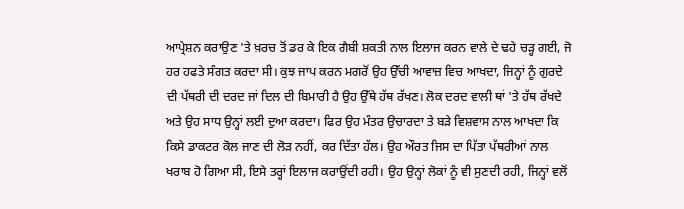ਆਪ੍ਰੇਸ਼ਨ ਕਰਾਉਣ 'ਤੇ ਖ਼ਰਚ ਤੋਂ ਡਰ ਕੇ ਇਕ ਗੈਬੀ ਸ਼ਕਤੀ ਨਾਲ ਇਲਾਜ ਕਰਨ ਵਾਲੇ ਦੇ ਢਹੇ ਚੜ੍ਹ ਗਈ, ਜੋ ਹਰ ਹਫਤੇ ਸੰਗਤ ਕਰਦਾ ਸੀ। ਕੁਝ ਜਾਪ ਕਰਨ ਮਗਰੋਂ ਉਹ ਉੱਚੀ ਆਵਾਜ਼ ਵਿਚ ਆਖਦਾ, ਜਿਨ੍ਹਾਂ ਨੂੰ ਗੁਰਦੇ ਦੀ ਪੱਥਰੀ ਦੀ ਦਰਦ ਜਾਂ ਦਿਲ ਦੀ ਬਿਮਾਰੀ ਹੈ ਉਹ ਉੱਥੇ ਹੱਥ ਰੱਖਣ। ਲੋਕ ਦਰਦ ਵਾਲੀ ਥਾਂ 'ਤੇ ਹੱਥ ਰੱਖਦੇ ਅਤੇ ਉਹ ਸਾਧ ਉਨ੍ਹਾਂ ਲਈ ਦੁਆ ਕਰਦਾ। ਫਿਰ ਉਹ ਮੰਤਰ ਉਚਾਰਦਾ ਤੇ ਬੜੇ ਵਿਸ਼ਵਾਸ ਨਾਲ ਆਖਦਾ ਕਿ ਕਿਸੇ ਡਾਕਟਰ ਕੋਲ ਜਾਣ ਦੀ ਲੋੜ ਨਹੀਂ, ਕਰ ਦਿੱਤਾ ਹੱਲ। ਉਹ ਔਰਤ ਜਿਸ ਦਾ ਪਿੱਤਾ ਪੱਥਰੀਆਂ ਨਾਲ ਖਰਾਬ ਹੋ ਗਿਆ ਸੀ, ਇਸੇ ਤਰ੍ਹਾਂ ਇਲਾਜ ਕਰਾਉਂਦੀ ਰਹੀ। ਉਹ ਉਨ੍ਹਾਂ ਲੋਕਾਂ ਨੂੰ ਵੀ ਸੁਣਦੀ ਰਹੀ, ਜਿਨ੍ਹਾਂ ਵਲੋਂ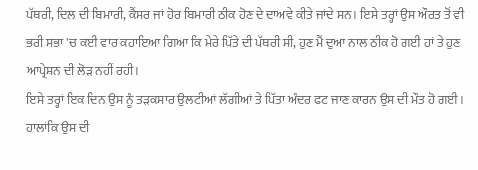ਪੱਥਰੀ, ਦਿਲ ਦੀ ਬਿਮਾਰੀ, ਕੈਂਸਰ ਜਾਂ ਹੋਰ ਬਿਮਾਰੀ ਠੀਕ ਹੋਣ ਦੇ ਦਾਅਵੇ ਕੀਤੇ ਜਾਂਦੇ ਸਨ। ਇਸੇ ਤਰ੍ਹਾਂ ਉਸ ਔਰਤ ਤੋਂ ਵੀ ਭਰੀ ਸਭਾ 'ਚ ਕਈ ਵਾਰ ਕਹਾਇਆ ਗਿਆ ਕਿ ਮੇਰੇ ਪਿੱਤੇ ਦੀ ਪੱਥਰੀ ਸੀ, ਹੁਣ ਮੈਂ ਦੁਆ ਨਾਲ ਠੀਕ ਹੋ ਗਈ ਹਾਂ ਤੇ ਹੁਣ ਆਪ੍ਰੇਸ਼ਨ ਦੀ ਲੋੜ ਨਹੀਂ ਰਹੀ।
ਇਸੇ ਤਰ੍ਹਾਂ ਇਕ ਦਿਨ ਉਸ ਨੂੰ ਤੜਕਸਾਰ ਉਲਟੀਆਂ ਲੱਗੀਆਂ ਤੇ ਪਿੱਤਾ ਅੰਦਰ ਫਟ ਜਾਣ ਕਾਰਨ ਉਸ ਦੀ ਮੌਤ ਹੋ ਗਈ। ਹਾਲਾਂਕਿ ਉਸ ਦੀ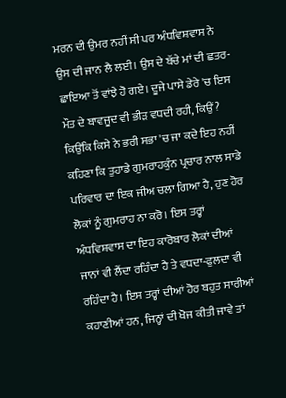ਮਰਨ ਦੀ ਉਮਰ ਨਹੀਂ ਸੀ ਪਰ ਅੰਧਵਿਸ਼ਵਾਸ ਨੇ ਉਸ ਦੀ ਜਾਨ ਲੈ ਲਈ। ਉਸ ਦੇ ਬੱਚੇ ਮਾਂ ਦੀ ਛਤਰ-ਛਾਇਆ ਤੋਂ ਵਾਂਝੇ ਹੋ ਗਏ। ਦੂਜੇ ਪਾਸੇ ਡੇਰੇ 'ਚ ਇਸ ਮੌਤ ਦੇ ਬਾਵਜੂਦ ਵੀ ਭੀੜ ਵਧਦੀ ਰਹੀ, ਕਿਉਂ? ਕਿਉਂਕਿ ਕਿਸੇ ਨੇ ਭਰੀ ਸਭਾ 'ਚ ਜਾ ਕਦੇ ਇਹ ਨਹੀਂ ਕਹਿਣਾ ਕਿ ਤੁਹਾਡੇ ਗੁਮਰਾਹਕੁੰਨ ਪ੍ਰਚਾਰ ਨਾਲ ਸਾਡੇ ਪਰਿਵਾਰ ਦਾ ਇਕ ਜੀਅ ਚਲਾ ਗਿਆ ਹੈ, ਹੁਣ ਹੋਰ ਲੋਕਾਂ ਨੂੰ ਗੁਮਰਾਹ ਨਾ ਕਰੋ। ਇਸ ਤਰ੍ਹਾਂ ਅੰਧਵਿਸ਼ਵਾਸ ਦਾ ਇਹ ਕਾਰੋਬਾਰ ਲੋਕਾਂ ਦੀਆਂ ਜਾਨਾਂ ਵੀ ਲੈਂਦਾ ਰਹਿੰਦਾ ਹੈ ਤੇ ਵਧਦਾ-ਫੁਲਦਾ ਵੀ ਰਹਿੰਦਾ ਹੈ। ਇਸ ਤਰ੍ਹਾਂ ਦੀਆਂ ਹੋਰ ਬਹੁਤ ਸਾਰੀਆਂ ਕਹਾਣੀਆਂ ਹਨ, ਜਿਨ੍ਹਾਂ ਦੀ ਖੋਜ ਕੀਤੀ ਜਾਵੇ ਤਾਂ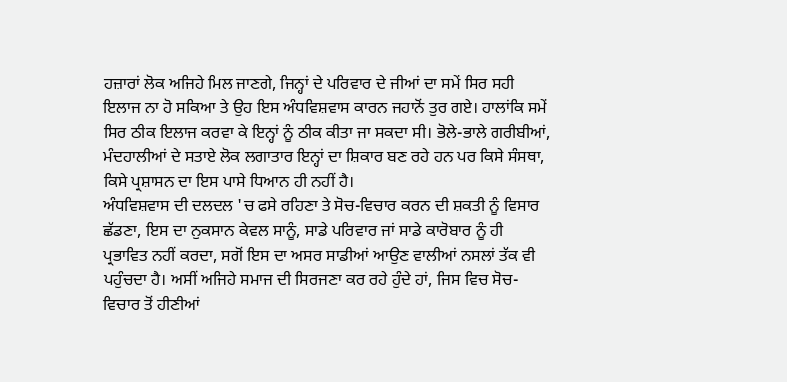ਹਜ਼ਾਰਾਂ ਲੋਕ ਅਜਿਹੇ ਮਿਲ ਜਾਣਗੇ, ਜਿਨ੍ਹਾਂ ਦੇ ਪਰਿਵਾਰ ਦੇ ਜੀਆਂ ਦਾ ਸਮੇਂ ਸਿਰ ਸਹੀ ਇਲਾਜ ਨਾ ਹੋ ਸਕਿਆ ਤੇ ਉਹ ਇਸ ਅੰਧਵਿਸ਼ਵਾਸ ਕਾਰਨ ਜਹਾਨੋਂ ਤੁਰ ਗਏ। ਹਾਲਾਂਕਿ ਸਮੇਂ ਸਿਰ ਠੀਕ ਇਲਾਜ ਕਰਵਾ ਕੇ ਇਨ੍ਹਾਂ ਨੂੰ ਠੀਕ ਕੀਤਾ ਜਾ ਸਕਦਾ ਸੀ। ਭੋਲੇ-ਭਾਲੇ ਗਰੀਬੀਆਂ, ਮੰਦਹਾਲੀਆਂ ਦੇ ਸਤਾਏ ਲੋਕ ਲਗਾਤਾਰ ਇਨ੍ਹਾਂ ਦਾ ਸ਼ਿਕਾਰ ਬਣ ਰਹੇ ਹਨ ਪਰ ਕਿਸੇ ਸੰਸਥਾ, ਕਿਸੇ ਪ੍ਰਸ਼ਾਸਨ ਦਾ ਇਸ ਪਾਸੇ ਧਿਆਨ ਹੀ ਨਹੀਂ ਹੈ।
ਅੰਧਵਿਸ਼ਵਾਸ ਦੀ ਦਲਦਲ 'ਚ ਫਸੇ ਰਹਿਣਾ ਤੇ ਸੋਚ-ਵਿਚਾਰ ਕਰਨ ਦੀ ਸ਼ਕਤੀ ਨੂੰ ਵਿਸਾਰ ਛੱਡਣਾ, ਇਸ ਦਾ ਨੁਕਸਾਨ ਕੇਵਲ ਸਾਨੂੰ, ਸਾਡੇ ਪਰਿਵਾਰ ਜਾਂ ਸਾਡੇ ਕਾਰੋਬਾਰ ਨੂੰ ਹੀ ਪ੍ਰਭਾਵਿਤ ਨਹੀਂ ਕਰਦਾ, ਸਗੋਂ ਇਸ ਦਾ ਅਸਰ ਸਾਡੀਆਂ ਆਉਣ ਵਾਲੀਆਂ ਨਸਲਾਂ ਤੱਕ ਵੀ ਪਹੁੰਚਦਾ ਹੈ। ਅਸੀਂ ਅਜਿਹੇ ਸਮਾਜ ਦੀ ਸਿਰਜਣਾ ਕਰ ਰਹੇ ਹੁੰਦੇ ਹਾਂ, ਜਿਸ ਵਿਚ ਸੋਚ-ਵਿਚਾਰ ਤੋਂ ਹੀਣੀਆਂ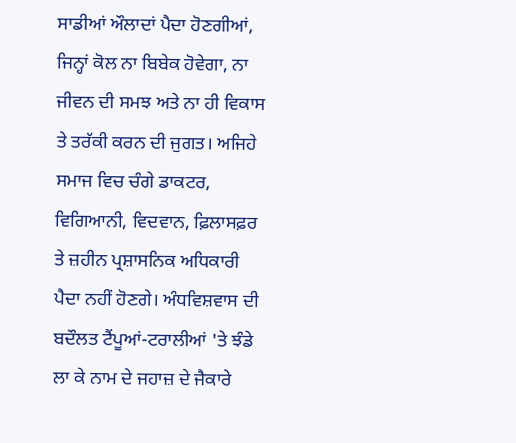ਸਾਡੀਆਂ ਔਲਾਦਾਂ ਪੈਦਾ ਹੋਣਗੀਆਂ, ਜਿਨ੍ਹਾਂ ਕੋਲ ਨਾ ਬਿਬੇਕ ਹੋਵੇਗਾ, ਨਾ ਜੀਵਨ ਦੀ ਸਮਝ ਅਤੇ ਨਾ ਹੀ ਵਿਕਾਸ ਤੇ ਤਰੱਕੀ ਕਰਨ ਦੀ ਜੁਗਤ। ਅਜਿਹੇ ਸਮਾਜ ਵਿਚ ਚੰਗੇ ਡਾਕਟਰ, ਵਿਗਿਆਨੀ, ਵਿਦਵਾਨ, ਫ਼ਿਲਾਸਫ਼ਰ ਤੇ ਜ਼ਹੀਨ ਪ੍ਰਸ਼ਾਸਨਿਕ ਅਧਿਕਾਰੀ ਪੈਦਾ ਨਹੀਂ ਹੋਣਗੇ। ਅੰਧਵਿਸ਼ਵਾਸ ਦੀ ਬਦੌਲਤ ਟੈਂਪੂਆਂ-ਟਰਾਲੀਆਂ 'ਤੇ ਝੰਡੇ ਲਾ ਕੇ ਨਾਮ ਦੇ ਜਹਾਜ਼ ਦੇ ਜੈਕਾਰੇ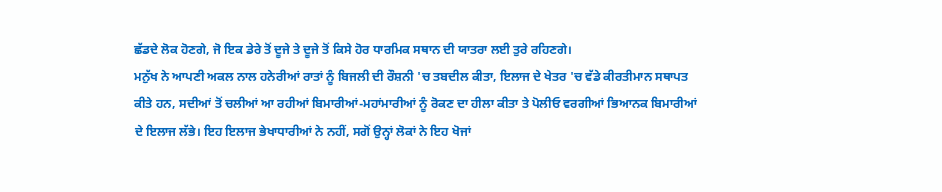ਛੱਡਦੇ ਲੋਕ ਹੋਣਗੇ, ਜੋ ਇਕ ਡੇਰੇ ਤੋਂ ਦੂਜੇ ਤੇ ਦੂਜੇ ਤੋਂ ਕਿਸੇ ਹੋਰ ਧਾਰਮਿਕ ਸਥਾਨ ਦੀ ਯਾਤਰਾ ਲਈ ਤੁਰੇ ਰਹਿਣਗੇ।
ਮਨੁੱਖ ਨੇ ਆਪਣੀ ਅਕਲ ਨਾਲ ਹਨੇਰੀਆਂ ਰਾਤਾਂ ਨੂੰ ਬਿਜਲੀ ਦੀ ਰੌਸ਼ਨੀ 'ਚ ਤਬਦੀਲ ਕੀਤਾ, ਇਲਾਜ ਦੇ ਖੇਤਰ 'ਚ ਵੱਡੇ ਕੀਰਤੀਮਾਨ ਸਥਾਪਤ ਕੀਤੇ ਹਨ, ਸਦੀਆਂ ਤੋਂ ਚਲੀਆਂ ਆ ਰਹੀਆਂ ਬਿਮਾਰੀਆਂ-ਮਹਾਂਮਾਰੀਆਂ ਨੂੰ ਰੋਕਣ ਦਾ ਹੀਲਾ ਕੀਤਾ ਤੇ ਪੋਲੀਓ ਵਰਗੀਆਂ ਭਿਆਨਕ ਬਿਮਾਰੀਆਂ ਦੇ ਇਲਾਜ ਲੱਭੇ। ਇਹ ਇਲਾਜ ਭੇਖਾਧਾਰੀਆਂ ਨੇ ਨਹੀਂ, ਸਗੋਂ ਉਨ੍ਹਾਂ ਲੋਕਾਂ ਨੇ ਇਹ ਖੋਜਾਂ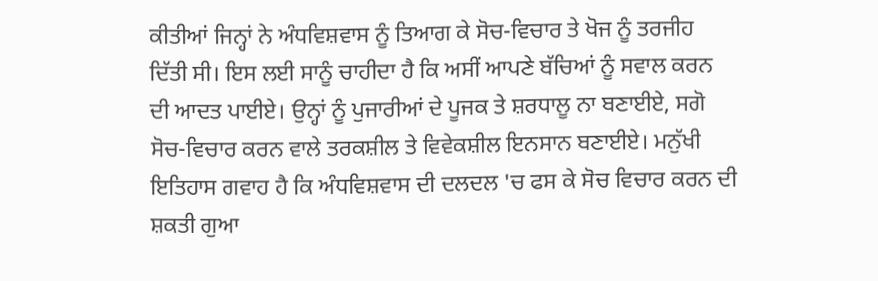ਕੀਤੀਆਂ ਜਿਨ੍ਹਾਂ ਨੇ ਅੰਧਵਿਸ਼ਵਾਸ ਨੂੰ ਤਿਆਗ ਕੇ ਸੋਚ-ਵਿਚਾਰ ਤੇ ਖੋਜ ਨੂੰ ਤਰਜੀਹ ਦਿੱਤੀ ਸੀ। ਇਸ ਲਈ ਸਾਨੂੰ ਚਾਹੀਦਾ ਹੈ ਕਿ ਅਸੀਂ ਆਪਣੇ ਬੱਚਿਆਂ ਨੂੰ ਸਵਾਲ ਕਰਨ ਦੀ ਆਦਤ ਪਾਈਏ। ਉਨ੍ਹਾਂ ਨੂੰ ਪੁਜਾਰੀਆਂ ਦੇ ਪੂਜਕ ਤੇ ਸ਼ਰਧਾਲੂ ਨਾ ਬਣਾਈਏ, ਸਗੋ ਸੋਚ-ਵਿਚਾਰ ਕਰਨ ਵਾਲੇ ਤਰਕਸ਼ੀਲ ਤੇ ਵਿਵੇਕਸ਼ੀਲ ਇਨਸਾਨ ਬਣਾਈਏ। ਮਨੁੱਖੀ ਇਤਿਹਾਸ ਗਵਾਹ ਹੈ ਕਿ ਅੰਧਵਿਸ਼ਵਾਸ ਦੀ ਦਲਦਲ 'ਚ ਫਸ ਕੇ ਸੋਚ ਵਿਚਾਰ ਕਰਨ ਦੀ ਸ਼ਕਤੀ ਗੁਆ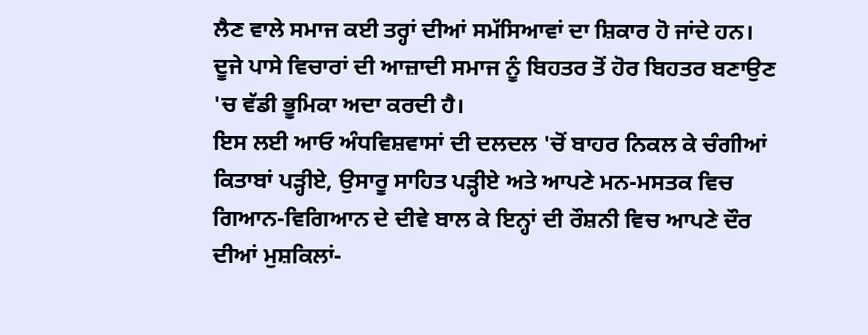ਲੈਣ ਵਾਲੇ ਸਮਾਜ ਕਈ ਤਰ੍ਹਾਂ ਦੀਆਂ ਸਮੱਸਿਆਵਾਂ ਦਾ ਸ਼ਿਕਾਰ ਹੋ ਜਾਂਦੇ ਹਨ। ਦੂਜੇ ਪਾਸੇ ਵਿਚਾਰਾਂ ਦੀ ਆਜ਼ਾਦੀ ਸਮਾਜ ਨੂੰ ਬਿਹਤਰ ਤੋਂ ਹੋਰ ਬਿਹਤਰ ਬਣਾਉਣ 'ਚ ਵੱਡੀ ਭੂਮਿਕਾ ਅਦਾ ਕਰਦੀ ਹੈ।
ਇਸ ਲਈ ਆਓ ਅੰਧਵਿਸ਼ਵਾਸਾਂ ਦੀ ਦਲਦਲ 'ਚੋਂ ਬਾਹਰ ਨਿਕਲ ਕੇ ਚੰਗੀਆਂ ਕਿਤਾਬਾਂ ਪੜ੍ਹੀਏ, ਉਸਾਰੂ ਸਾਹਿਤ ਪੜ੍ਹੀਏ ਅਤੇ ਆਪਣੇ ਮਨ-ਮਸਤਕ ਵਿਚ ਗਿਆਨ-ਵਿਗਿਆਨ ਦੇ ਦੀਵੇ ਬਾਲ ਕੇ ਇਨ੍ਹਾਂ ਦੀ ਰੌਸ਼ਨੀ ਵਿਚ ਆਪਣੇ ਦੌਰ ਦੀਆਂ ਮੁਸ਼ਕਿਲਾਂ-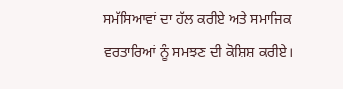ਸਮੱਸਿਆਵਾਂ ਦਾ ਹੱਲ ਕਰੀਏ ਅਤੇ ਸਮਾਜਿਕ ਵਰਤਾਰਿਆਂ ਨੂੰ ਸਮਝਣ ਦੀ ਕੋਸ਼ਿਸ਼ ਕਰੀਏ।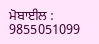ਮੋਬਾਈਲ : 9855051099